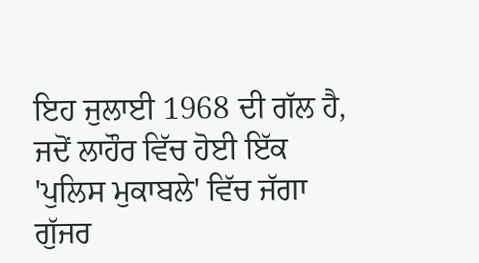ਇਹ ਜੁਲਾਈ 1968 ਦੀ ਗੱਲ ਹੈ, ਜਦੋਂ ਲਾਹੌਰ ਵਿੱਚ ਹੋਈ ਇੱਕ 'ਪੁਲਿਸ ਮੁਕਾਬਲੇ' ਵਿੱਚ ਜੱਗਾ ਗੁੱਜਰ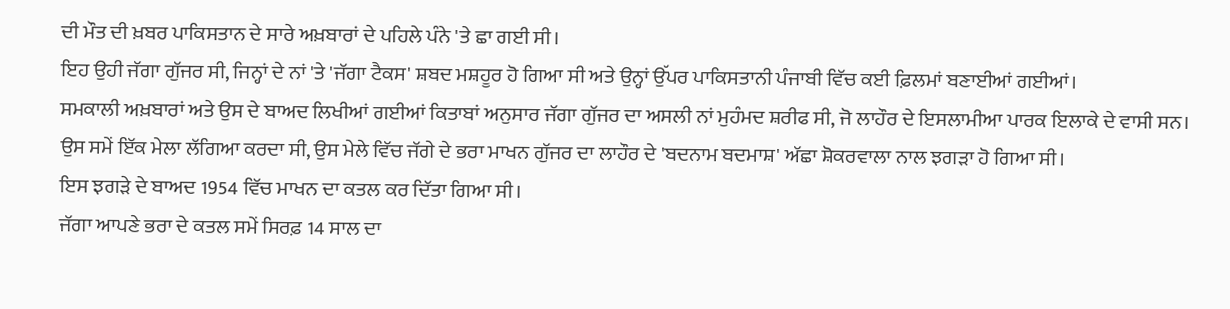ਦੀ ਮੌਤ ਦੀ ਖ਼ਬਰ ਪਾਕਿਸਤਾਨ ਦੇ ਸਾਰੇ ਅਖ਼ਬਾਰਾਂ ਦੇ ਪਹਿਲੇ ਪੰਨੇ 'ਤੇ ਛਾ ਗਈ ਸੀ।
ਇਹ ਉਹੀ ਜੱਗਾ ਗੁੱਜਰ ਸੀ, ਜਿਨ੍ਹਾਂ ਦੇ ਨਾਂ 'ਤੇ 'ਜੱਗਾ ਟੈਕਸ' ਸ਼ਬਦ ਮਸ਼ਹੂਰ ਹੋ ਗਿਆ ਸੀ ਅਤੇ ਉਨ੍ਹਾਂ ਉੱਪਰ ਪਾਕਿਸਤਾਨੀ ਪੰਜਾਬੀ ਵਿੱਚ ਕਈ ਫ਼ਿਲਮਾਂ ਬਣਾਈਆਂ ਗਈਆਂ।
ਸਮਕਾਲੀ ਅਖ਼ਬਾਰਾਂ ਅਤੇ ਉਸ ਦੇ ਬਾਅਦ ਲਿਖੀਆਂ ਗਈਆਂ ਕਿਤਾਬਾਂ ਅਨੁਸਾਰ ਜੱਗਾ ਗੁੱਜਰ ਦਾ ਅਸਲੀ ਨਾਂ ਮੁਹੰਮਦ ਸ਼ਰੀਫ ਸੀ, ਜੋ ਲਾਹੌਰ ਦੇ ਇਸਲਾਮੀਆ ਪਾਰਕ ਇਲਾਕੇ ਦੇ ਵਾਸੀ ਸਨ।
ਉਸ ਸਮੇਂ ਇੱਕ ਮੇਲਾ ਲੱਗਿਆ ਕਰਦਾ ਸੀ, ਉਸ ਮੇਲੇ ਵਿੱਚ ਜੱਗੇ ਦੇ ਭਰਾ ਮਾਖਨ ਗੁੱਜਰ ਦਾ ਲਾਹੌਰ ਦੇ 'ਬਦਨਾਮ ਬਦਮਾਸ਼' ਅੱਛਾ ਸ਼ੋਕਰਵਾਲਾ ਨਾਲ ਝਗੜਾ ਹੋ ਗਿਆ ਸੀ।
ਇਸ ਝਗੜੇ ਦੇ ਬਾਅਦ 1954 ਵਿੱਚ ਮਾਖਨ ਦਾ ਕਤਲ ਕਰ ਦਿੱਤਾ ਗਿਆ ਸੀ।
ਜੱਗਾ ਆਪਣੇ ਭਰਾ ਦੇ ਕਤਲ ਸਮੇਂ ਸਿਰਫ਼ 14 ਸਾਲ ਦਾ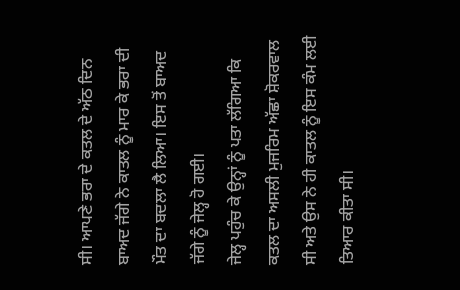ਸੀ। ਆਪਣੇ ਭਰਾ ਦੇ ਕਤਲ ਦੇ ਅੱਠ ਦਿਨ ਬਾਅਦ ਜੱਗੇ ਨੇ ਕਾਤਲ ਨੂੰ ਮਾਰ ਕੇ ਭਰਾ ਦੀ ਮੌਤ ਦਾ ਬਦਲਾ ਲੈ ਲਿਆ। ਇਸ ਤੋਂ ਬਾਅਦ ਜੱਗੇ ਨੂੰ ਜੇਲ੍ਹ ਹੋ ਗਈ।
ਜੇਲ੍ਹ ਪਹੁੰਚ ਕੇ ਉਨ੍ਹਾਂ ਨੂੰ ਪਤਾ ਲੱਗਿਆ ਕਿ ਕਤਲ ਦਾ ਅਸਲੀ ਮੁਜਰਿਮ ਅੱਛਾ ਸ਼ੋਕਰਵਾਲ ਸੀ ਅਤੇ ਉਸ ਨੇ ਹੀ ਕਾਤਲ ਨੂੰ ਇਸ ਕੰਮ ਲਈ ਤਿਆਰ ਕੀਤਾ ਸੀ।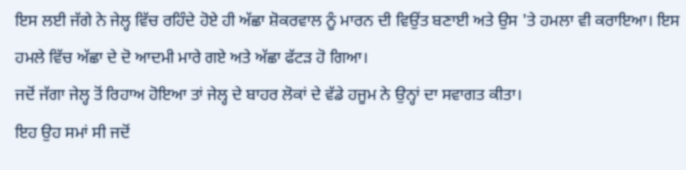ਇਸ ਲਈ ਜੱਗੇ ਨੇ ਜੇਲ੍ਹ ਵਿੱਚ ਰਹਿੰਦੇ ਹੋਏ ਹੀ ਅੱਛਾ ਸ਼ੋਕਰਵਾਲ ਨੂੰ ਮਾਰਨ ਦੀ ਵਿਉਂਤ ਬਣਾਈ ਅਤੇ ਉਸ 'ਤੇ ਹਮਲਾ ਵੀ ਕਰਾਇਆ। ਇਸ ਹਮਲੇ ਵਿੱਚ ਅੱਛਾ ਦੇ ਦੋ ਆਦਮੀ ਮਾਰੇ ਗਏ ਅਤੇ ਅੱਛਾ ਫੱਟੜ ਹੋ ਗਿਆ।
ਜਦੋਂ ਜੱਗਾ ਜੇਲ੍ਹ ਤੋਂ ਰਿਹਾਅ ਹੋਇਆ ਤਾਂ ਜੇਲ੍ਹ ਦੇ ਬਾਹਰ ਲੋਕਾਂ ਦੇ ਵੱਡੇ ਹਜੂਮ ਨੇ ਉਨ੍ਹਾਂ ਦਾ ਸਵਾਗਤ ਕੀਤਾ।
ਇਹ ਉਹ ਸਮਾਂ ਸੀ ਜਦੋਂ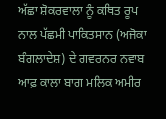ਅੱਛਾ ਸ਼ੋਕਰਵਾਲਾ ਨੂੰ ਕਥਿਤ ਰੂਪ ਨਾਲ ਪੱਛਮੀ ਪਾਕਿਤਸਾਨ (ਅਜੋਕਾ ਬੰਗਲਾਦੇਸ਼) ਦੇ ਗਵਰਨਰ ਨਵਾਬ ਆਫ਼ ਕਾਲਾ ਬਾਗ ਮਲਿਕ ਅਮੀਰ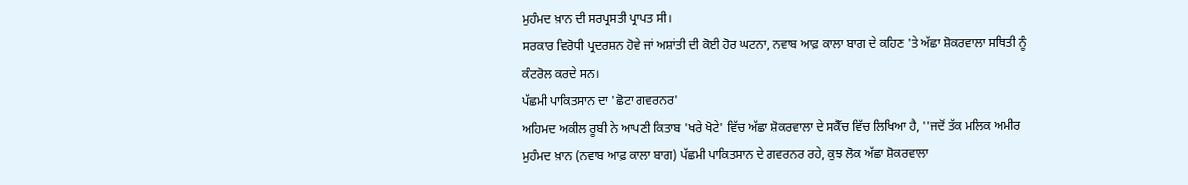ਮੁਹੰਮਦ ਖ਼ਾਨ ਦੀ ਸਰਪ੍ਰਸਤੀ ਪ੍ਰਾਪਤ ਸੀ।
ਸਰਕਾਰ ਵਿਰੋਧੀ ਪ੍ਰਦਰਸ਼ਨ ਹੋਵੇ ਜਾਂ ਅਸ਼ਾਂਤੀ ਦੀ ਕੋਈ ਹੋਰ ਘਟਨਾ, ਨਵਾਬ ਆਫ਼ ਕਾਲਾ ਬਾਗ ਦੇ ਕਹਿਣ 'ਤੇ ਅੱਛਾ ਸ਼ੋਕਰਵਾਲਾ ਸਥਿਤੀ ਨੂੰ ਕੰਟਰੋਲ ਕਰਦੇ ਸਨ।
ਪੱਛਮੀ ਪਾਕਿਤਸਾਨ ਦਾ 'ਛੋਟਾ ਗਵਰਨਰ'
ਅਹਿਮਦ ਅਕੀਲ ਰੂਬੀ ਨੇ ਆਪਣੀ ਕਿਤਾਬ 'ਖਰੇ ਖੋਟੇ' ਵਿੱਚ ਅੱਛਾ ਸ਼ੋਕਰਵਾਲਾ ਦੇ ਸਕੈੱਚ ਵਿੱਚ ਲਿਖਿਆ ਹੈ, ''ਜਦੋਂ ਤੱਕ ਮਲਿਕ ਅਮੀਰ ਮੁਹੰਮਦ ਖ਼ਾਨ (ਨਵਾਬ ਆਫ਼ ਕਾਲਾ ਬਾਗ) ਪੱਛਮੀ ਪਾਕਿਤਸਾਨ ਦੇ ਗਵਰਨਰ ਰਹੇ, ਕੁਝ ਲੋਕ ਅੱਛਾ ਸ਼ੋਕਰਵਾਲਾ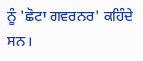ਨੂੰ 'ਛੋਟਾ ਗਵਰਨਰ' ਕਹਿੰਦੇ ਸਨ।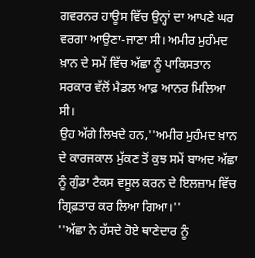ਗਵਰਨਰ ਹਾਊਸ ਵਿੱਚ ਉਨ੍ਹਾਂ ਦਾ ਆਪਣੇ ਘਰ ਵਰਗਾ ਆਉਣਾ-ਜਾਣਾ ਸੀ। ਅਮੀਰ ਮੁਹੰਮਦ ਖ਼ਾਨ ਦੇ ਸਮੇਂ ਵਿੱਚ ਅੱਛਾ ਨੂੰ ਪਾਕਿਸਤਾਨ ਸਰਕਾਰ ਵੱਲੋਂ ਮੈਡਲ ਆਫ਼ ਆਨਰ ਮਿਲਿਆ ਸੀ।
ਉਹ ਅੱਗੇ ਲਿਖਦੇ ਹਨ,''ਅਮੀਰ ਮੁਹੰਮਦ ਖ਼ਾਨ ਦੇ ਕਾਰਜਕਾਲ ਮੁੱਕਣ ਤੋਂ ਕੁਝ ਸਮੇਂ ਬਾਅਦ ਅੱਛਾ ਨੂੰ ਗੁੰਡਾ ਟੈਕਸ ਵਸੂਲ ਕਰਨ ਦੇ ਇਲਜ਼ਾਮ ਵਿੱਚ ਗ੍ਰਿਫ਼ਤਾਰ ਕਰ ਲਿਆ ਗਿਆ।''
''ਅੱਛਾ ਨੇ ਹੱਸਦੇ ਹੋਏ ਥਾਣੇਦਾਰ ਨੂੰ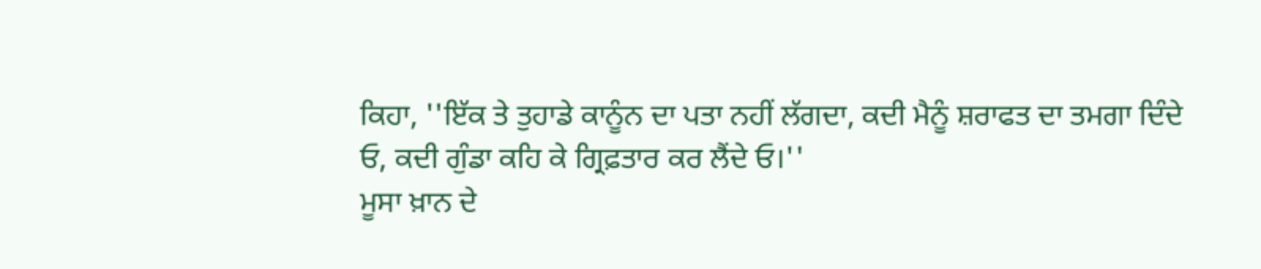ਕਿਹਾ, ''ਇੱਕ ਤੇ ਤੁਹਾਡੇ ਕਾਨੂੰਨ ਦਾ ਪਤਾ ਨਹੀਂ ਲੱਗਦਾ, ਕਦੀ ਮੈਨੂੰ ਸ਼ਰਾਫਤ ਦਾ ਤਮਗਾ ਦਿੰਦੇ ਓ, ਕਦੀ ਗੁੰਡਾ ਕਹਿ ਕੇ ਗ੍ਰਿਫ਼ਤਾਰ ਕਰ ਲੈਂਦੇ ਓ।''
ਮੂਸਾ ਖ਼ਾਨ ਦੇ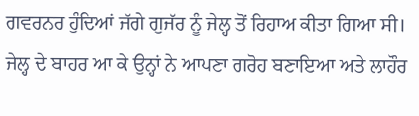ਗਵਰਨਰ ਹੁੰਦਿਆਂ ਜੱਗੇ ਗੁਜੱਰ ਨੂੰ ਜੇਲ੍ਹ ਤੋਂ ਰਿਹਾਅ ਕੀਤਾ ਗਿਆ ਸੀ। ਜੇਲ੍ਹ ਦੇ ਬਾਹਰ ਆ ਕੇ ਉਨ੍ਹਾਂ ਨੇ ਆਪਣਾ ਗਰੋਹ ਬਣਾਇਆ ਅਤੇ ਲਾਹੌਰ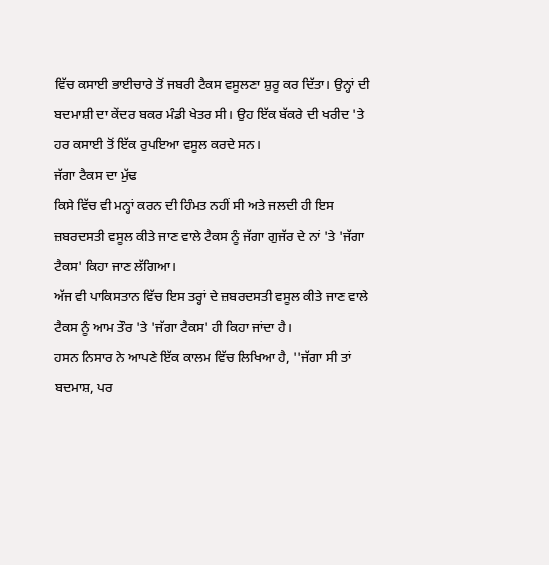ਵਿੱਚ ਕਸਾਈ ਭਾਈਚਾਰੇ ਤੋਂ ਜਬਰੀ ਟੈਕਸ ਵਸੂਲਣਾ ਸ਼ੁਰੂ ਕਰ ਦਿੱਤਾ। ਉਨ੍ਹਾਂ ਦੀ ਬਦਮਾਸ਼ੀ ਦਾ ਕੇਂਦਰ ਬਕਰ ਮੰਡੀ ਖੇਤਰ ਸੀ। ਉਹ ਇੱਕ ਬੱਕਰੇ ਦੀ ਖਰੀਦ 'ਤੇ ਹਰ ਕਸਾਈ ਤੋਂ ਇੱਕ ਰੁਪਇਆ ਵਸੂਲ ਕਰਦੇ ਸਨ।
ਜੱਗਾ ਟੈਕਸ ਦਾ ਮੁੱਢ
ਕਿਸੇ ਵਿੱਚ ਵੀ ਮਨ੍ਹਾਂ ਕਰਨ ਦੀ ਹਿੰਮਤ ਨਹੀਂ ਸੀ ਅਤੇ ਜਲਦੀ ਹੀ ਇਸ ਜ਼ਬਰਦਸਤੀ ਵਸੂਲ ਕੀਤੇ ਜਾਣ ਵਾਲੇ ਟੈਕਸ ਨੂੰ ਜੱਗਾ ਗੁਜੱਰ ਦੇ ਨਾਂ 'ਤੇ 'ਜੱਗਾ ਟੈਕਸ' ਕਿਹਾ ਜਾਣ ਲੱਗਿਆ।
ਅੱਜ ਵੀ ਪਾਕਿਸਤਾਨ ਵਿੱਚ ਇਸ ਤਰ੍ਹਾਂ ਦੇ ਜ਼ਬਰਦਸਤੀ ਵਸੂਲ ਕੀਤੇ ਜਾਣ ਵਾਲੇ ਟੈਕਸ ਨੂੰ ਆਮ ਤੌਰ 'ਤੇ 'ਜੱਗਾ ਟੈਕਸ' ਹੀ ਕਿਹਾ ਜਾਂਦਾ ਹੈ।
ਹਸਨ ਨਿਸਾਰ ਨੇ ਆਪਣੇ ਇੱਕ ਕਾਲਮ ਵਿੱਚ ਲਿਖਿਆ ਹੈ, ''ਜੱਗਾ ਸੀ ਤਾਂ ਬਦਮਾਸ਼, ਪਰ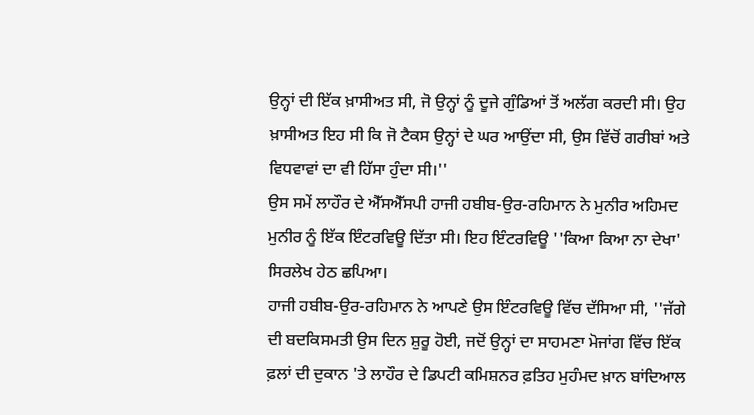ਉਨ੍ਹਾਂ ਦੀ ਇੱਕ ਖ਼ਾਸੀਅਤ ਸੀ, ਜੋ ਉਨ੍ਹਾਂ ਨੂੰ ਦੂਜੇ ਗੁੰਡਿਆਂ ਤੋਂ ਅਲੱਗ ਕਰਦੀ ਸੀ। ਉਹ ਖ਼ਾਸੀਅਤ ਇਹ ਸੀ ਕਿ ਜੋ ਟੈਕਸ ਉਨ੍ਹਾਂ ਦੇ ਘਰ ਆਉਂਦਾ ਸੀ, ਉਸ ਵਿੱਚੋਂ ਗਰੀਬਾਂ ਅਤੇ ਵਿਧਵਾਵਾਂ ਦਾ ਵੀ ਹਿੱਸਾ ਹੁੰਦਾ ਸੀ।''
ਉਸ ਸਮੇਂ ਲਾਹੌਰ ਦੇ ਐੱਸਐੱਸਪੀ ਹਾਜੀ ਹਬੀਬ-ਉਰ-ਰਹਿਮਾਨ ਨੇ ਮੁਨੀਰ ਅਹਿਮਦ ਮੁਨੀਰ ਨੂੰ ਇੱਕ ਇੰਟਰਵਿਊ ਦਿੱਤਾ ਸੀ। ਇਹ ਇੰਟਰਵਿਊ ''ਕਿਆ ਕਿਆ ਨਾ ਦੇਖਾ' ਸਿਰਲੇਖ ਹੇਠ ਛਪਿਆ।
ਹਾਜੀ ਹਬੀਬ-ਉਰ-ਰਹਿਮਾਨ ਨੇ ਆਪਣੇ ਉਸ ਇੰਟਰਵਿਊ ਵਿੱਚ ਦੱਸਿਆ ਸੀ, ''ਜੱਗੇ ਦੀ ਬਦਕਿਸਮਤੀ ਉਸ ਦਿਨ ਸ਼ੁਰੂ ਹੋਈ, ਜਦੋਂ ਉਨ੍ਹਾਂ ਦਾ ਸਾਹਮਣਾ ਮੋਜਾਂਗ ਵਿੱਚ ਇੱਕ ਫ਼ਲਾਂ ਦੀ ਦੁਕਾਨ 'ਤੇ ਲਾਹੌਰ ਦੇ ਡਿਪਟੀ ਕਮਿਸ਼ਨਰ ਫ਼ਤਿਹ ਮੁਹੰਮਦ ਖ਼ਾਨ ਬਾਂਦਿਆਲ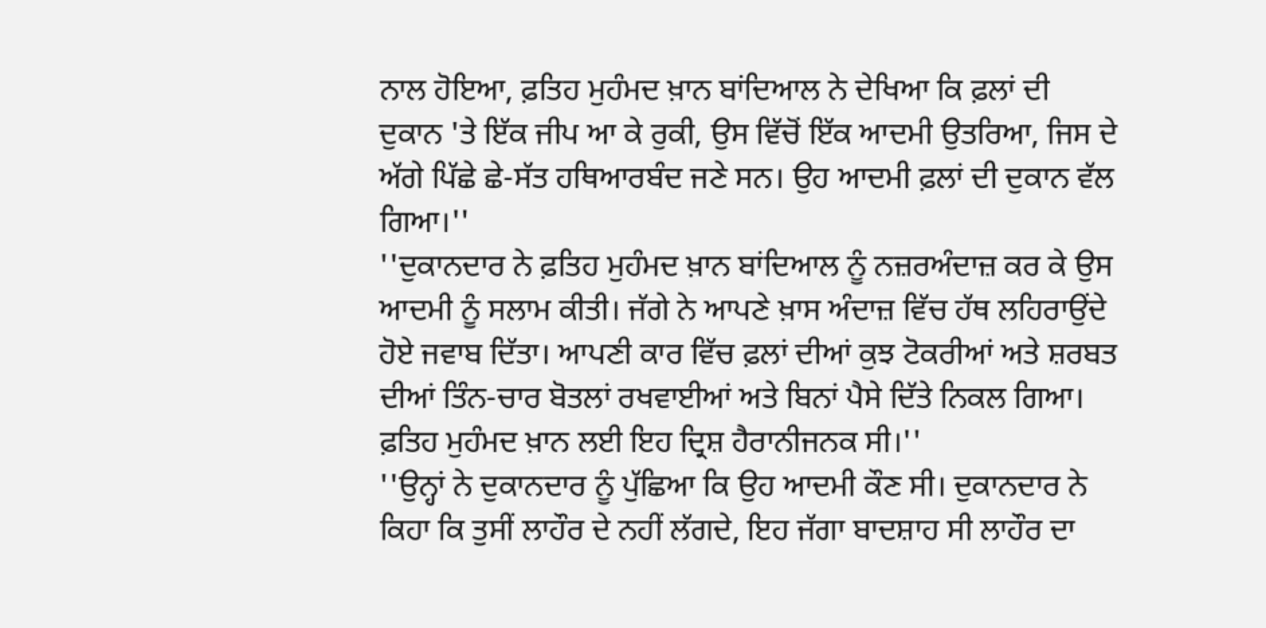ਨਾਲ ਹੋਇਆ, ਫ਼ਤਿਹ ਮੁਹੰਮਦ ਖ਼ਾਨ ਬਾਂਦਿਆਲ ਨੇ ਦੇਖਿਆ ਕਿ ਫ਼ਲਾਂ ਦੀ ਦੁਕਾਨ 'ਤੇ ਇੱਕ ਜੀਪ ਆ ਕੇ ਰੁਕੀ, ਉਸ ਵਿੱਚੋਂ ਇੱਕ ਆਦਮੀ ਉਤਰਿਆ, ਜਿਸ ਦੇ ਅੱਗੇ ਪਿੱਛੇ ਛੇ-ਸੱਤ ਹਥਿਆਰਬੰਦ ਜਣੇ ਸਨ। ਉਹ ਆਦਮੀ ਫ਼ਲਾਂ ਦੀ ਦੁਕਾਨ ਵੱਲ ਗਿਆ।''
''ਦੁਕਾਨਦਾਰ ਨੇ ਫ਼ਤਿਹ ਮੁਹੰਮਦ ਖ਼ਾਨ ਬਾਂਦਿਆਲ ਨੂੰ ਨਜ਼ਰਅੰਦਾਜ਼ ਕਰ ਕੇ ਉਸ ਆਦਮੀ ਨੂੰ ਸਲਾਮ ਕੀਤੀ। ਜੱਗੇ ਨੇ ਆਪਣੇ ਖ਼ਾਸ ਅੰਦਾਜ਼ ਵਿੱਚ ਹੱਥ ਲਹਿਰਾਉਂਦੇ ਹੋਏ ਜਵਾਬ ਦਿੱਤਾ। ਆਪਣੀ ਕਾਰ ਵਿੱਚ ਫ਼ਲਾਂ ਦੀਆਂ ਕੁਝ ਟੋਕਰੀਆਂ ਅਤੇ ਸ਼ਰਬਤ ਦੀਆਂ ਤਿੰਨ-ਚਾਰ ਬੋਤਲਾਂ ਰਖਵਾਈਆਂ ਅਤੇ ਬਿਨਾਂ ਪੈਸੇ ਦਿੱਤੇ ਨਿਕਲ ਗਿਆ। ਫ਼ਤਿਹ ਮੁਹੰਮਦ ਖ਼ਾਨ ਲਈ ਇਹ ਦ੍ਰਿਸ਼ ਹੈਰਾਨੀਜਨਕ ਸੀ।''
''ਉਨ੍ਹਾਂ ਨੇ ਦੁਕਾਨਦਾਰ ਨੂੰ ਪੁੱਛਿਆ ਕਿ ਉਹ ਆਦਮੀ ਕੌਣ ਸੀ। ਦੁਕਾਨਦਾਰ ਨੇ ਕਿਹਾ ਕਿ ਤੁਸੀਂ ਲਾਹੌਰ ਦੇ ਨਹੀਂ ਲੱਗਦੇ, ਇਹ ਜੱਗਾ ਬਾਦਸ਼ਾਹ ਸੀ ਲਾਹੌਰ ਦਾ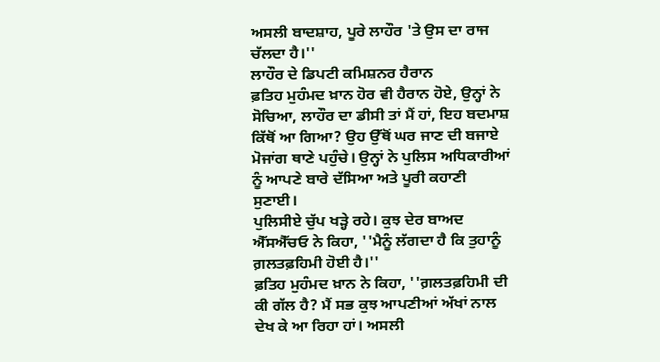ਅਸਲੀ ਬਾਦਸ਼ਾਹ, ਪੂਰੇ ਲਾਹੌਰ 'ਤੇ ਉਸ ਦਾ ਰਾਜ ਚੱਲਦਾ ਹੈ।''
ਲਾਹੌਰ ਦੇ ਡਿਪਟੀ ਕਮਿਸ਼ਨਰ ਹੈਰਾਨ
ਫ਼ਤਿਹ ਮੁਹੰਮਦ ਖ਼ਾਨ ਹੋਰ ਵੀ ਹੈਰਾਨ ਹੋਏ, ਉਨ੍ਹਾਂ ਨੇ ਸੋਚਿਆ, ਲਾਹੌਰ ਦਾ ਡੀਸੀ ਤਾਂ ਮੈਂ ਹਾਂ, ਇਹ ਬਦਮਾਸ਼ ਕਿੱਥੋਂ ਆ ਗਿਆ? ਉਹ ਉੱਥੋਂ ਘਰ ਜਾਣ ਦੀ ਬਜਾਏ ਮੋਜਾਂਗ ਥਾਣੇ ਪਹੁੰਚੇ। ਉਨ੍ਹਾਂ ਨੇ ਪੁਲਿਸ ਅਧਿਕਾਰੀਆਂ ਨੂੰ ਆਪਣੇ ਬਾਰੇ ਦੱਸਿਆ ਅਤੇ ਪੂਰੀ ਕਹਾਣੀ ਸੁਣਾਈ।
ਪੁਲਿਸੀਏ ਚੁੱਪ ਖੜ੍ਹੇ ਰਹੇ। ਕੁਝ ਦੇਰ ਬਾਅਦ ਐੱਸਐੱਚਓ ਨੇ ਕਿਹਾ, ''ਮੈਨੂੰ ਲੱਗਦਾ ਹੈ ਕਿ ਤੁਹਾਨੂੰ ਗ਼ਲਤਫ਼ਹਿਮੀ ਹੋਈ ਹੈ।''
ਫ਼ਤਿਹ ਮੁਹੰਮਦ ਖ਼ਾਨ ਨੇ ਕਿਹਾ, ''ਗ਼ਲਤਫ਼ਹਿਮੀ ਦੀ ਕੀ ਗੱਲ ਹੈ? ਮੈਂ ਸਭ ਕੁਝ ਆਪਣੀਆਂ ਅੱਖਾਂ ਨਾਲ ਦੇਖ ਕੇ ਆ ਰਿਹਾ ਹਾਂ। ਅਸਲੀ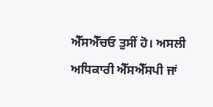ਐੱਸਐੱਚਓ ਤੁਸੀਂ ਹੋ। ਅਸਲੀ ਅਧਿਕਾਰੀ ਐੱਸਐੱਸਪੀ ਜਾਂ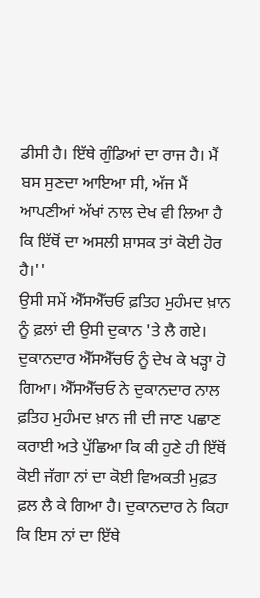ਡੀਸੀ ਹੈ। ਇੱਥੇ ਗੁੰਡਿਆਂ ਦਾ ਰਾਜ ਹੈ। ਮੈਂ ਬਸ ਸੁਣਦਾ ਆਇਆ ਸੀ, ਅੱਜ ਮੈਂ ਆਪਣੀਆਂ ਅੱਖਾਂ ਨਾਲ ਦੇਖ ਵੀ ਲਿਆ ਹੈ ਕਿ ਇੱਥੋਂ ਦਾ ਅਸਲੀ ਸ਼ਾਸਕ ਤਾਂ ਕੋਈ ਹੋਰ ਹੈ।''
ਉਸੀ ਸਮੇਂ ਐੱਸਐੱਚਓ ਫ਼ਤਿਹ ਮੁਹੰਮਦ ਖ਼ਾਨ ਨੂੰ ਫ਼ਲਾਂ ਦੀ ਉਸੀ ਦੁਕਾਨ 'ਤੇ ਲੈ ਗਏ। ਦੁਕਾਨਦਾਰ ਐੱਸਐੱਚਓ ਨੂੰ ਦੇਖ ਕੇ ਖੜ੍ਹਾ ਹੋ ਗਿਆ। ਐੱਸਐੱਚਓ ਨੇ ਦੁਕਾਨਦਾਰ ਨਾਲ ਫ਼ਤਿਹ ਮੁਹੰਮਦ ਖ਼ਾਨ ਜੀ ਦੀ ਜਾਣ ਪਛਾਣ ਕਰਾਈ ਅਤੇ ਪੁੱਛਿਆ ਕਿ ਕੀ ਹੁਣੇ ਹੀ ਇੱਥੋਂ ਕੋਈ ਜੱਗਾ ਨਾਂ ਦਾ ਕੋਈ ਵਿਅਕਤੀ ਮੁਫ਼ਤ ਫ਼ਲ ਲੈ ਕੇ ਗਿਆ ਹੈ। ਦੁਕਾਨਦਾਰ ਨੇ ਕਿਹਾ ਕਿ ਇਸ ਨਾਂ ਦਾ ਇੱਥੇ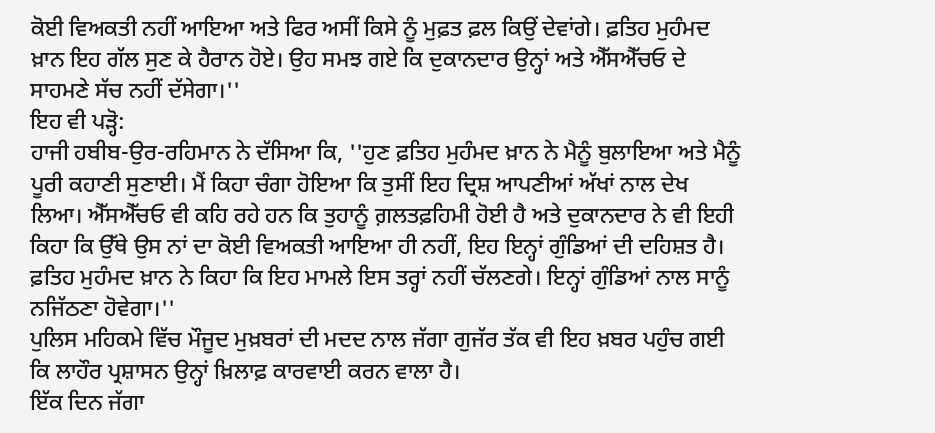ਕੋਈ ਵਿਅਕਤੀ ਨਹੀਂ ਆਇਆ ਅਤੇ ਫਿਰ ਅਸੀਂ ਕਿਸੇ ਨੂੰ ਮੁਫ਼ਤ ਫ਼ਲ ਕਿਉਂ ਦੇਵਾਂਗੇ। ਫ਼ਤਿਹ ਮੁਹੰਮਦ ਖ਼ਾਨ ਇਹ ਗੱਲ ਸੁਣ ਕੇ ਹੈਰਾਨ ਹੋਏ। ਉਹ ਸਮਝ ਗਏ ਕਿ ਦੁਕਾਨਦਾਰ ਉਨ੍ਹਾਂ ਅਤੇ ਐੱਸਐੱਚਓ ਦੇ ਸਾਹਮਣੇ ਸੱਚ ਨਹੀਂ ਦੱਸੇਗਾ।''
ਇਹ ਵੀ ਪੜ੍ਹੋ:
ਹਾਜੀ ਹਬੀਬ-ਉਰ-ਰਹਿਮਾਨ ਨੇ ਦੱਸਿਆ ਕਿ, ''ਹੁਣ ਫ਼ਤਿਹ ਮੁਹੰਮਦ ਖ਼ਾਨ ਨੇ ਮੈਨੂੰ ਬੁਲਾਇਆ ਅਤੇ ਮੈਨੂੰ ਪੂਰੀ ਕਹਾਣੀ ਸੁਣਾਈ। ਮੈਂ ਕਿਹਾ ਚੰਗਾ ਹੋਇਆ ਕਿ ਤੁਸੀਂ ਇਹ ਦ੍ਰਿਸ਼ ਆਪਣੀਆਂ ਅੱਖਾਂ ਨਾਲ ਦੇਖ ਲਿਆ। ਐੱਸਐੱਚਓ ਵੀ ਕਹਿ ਰਹੇ ਹਨ ਕਿ ਤੁਹਾਨੂੰ ਗ਼ਲਤਫ਼ਹਿਮੀ ਹੋਈ ਹੈ ਅਤੇ ਦੁਕਾਨਦਾਰ ਨੇ ਵੀ ਇਹੀ ਕਿਹਾ ਕਿ ਉੱਥੇ ਉਸ ਨਾਂ ਦਾ ਕੋਈ ਵਿਅਕਤੀ ਆਇਆ ਹੀ ਨਹੀਂ, ਇਹ ਇਨ੍ਹਾਂ ਗੁੰਡਿਆਂ ਦੀ ਦਹਿਸ਼ਤ ਹੈ। ਫ਼ਤਿਹ ਮੁਹੰਮਦ ਖ਼ਾਨ ਨੇ ਕਿਹਾ ਕਿ ਇਹ ਮਾਮਲੇ ਇਸ ਤਰ੍ਹਾਂ ਨਹੀਂ ਚੱਲਣਗੇ। ਇਨ੍ਹਾਂ ਗੁੰਡਿਆਂ ਨਾਲ ਸਾਨੂੰ ਨਜਿੱਠਣਾ ਹੋਵੇਗਾ।''
ਪੁਲਿਸ ਮਹਿਕਮੇ ਵਿੱਚ ਮੌਜੂਦ ਮੁਖ਼ਬਰਾਂ ਦੀ ਮਦਦ ਨਾਲ ਜੱਗਾ ਗੁਜੱਰ ਤੱਕ ਵੀ ਇਹ ਖ਼ਬਰ ਪਹੁੰਚ ਗਈ ਕਿ ਲਾਹੌਰ ਪ੍ਰਸ਼ਾਸਨ ਉਨ੍ਹਾਂ ਖ਼ਿਲਾਫ਼ ਕਾਰਵਾਈ ਕਰਨ ਵਾਲਾ ਹੈ।
ਇੱਕ ਦਿਨ ਜੱਗਾ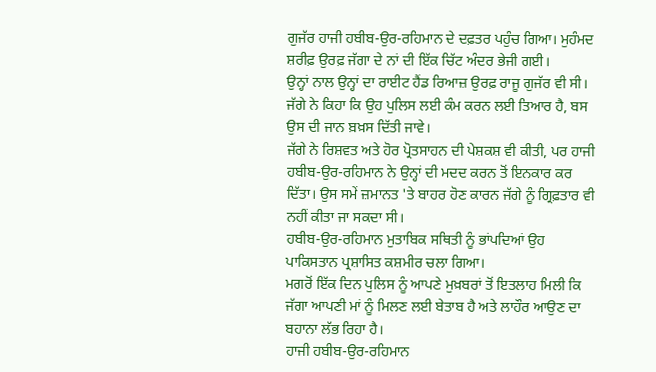ਗੁਜੱਰ ਹਾਜੀ ਹਬੀਬ-ਉਰ-ਰਹਿਮਾਨ ਦੇ ਦਫ਼ਤਰ ਪਹੁੰਚ ਗਿਆ। ਮੁਹੰਮਦ ਸ਼ਰੀਫ਼ ਉਰਫ਼ ਜੱਗਾ ਦੇ ਨਾਂ ਦੀ ਇੱਕ ਚਿੱਟ ਅੰਦਰ ਭੇਜੀ ਗਈ।
ਉਨ੍ਹਾਂ ਨਾਲ ਉਨ੍ਹਾਂ ਦਾ ਰਾਈਟ ਹੈਂਡ ਰਿਆਜ਼ ਉਰਫ਼ ਰਾਜੂ ਗੁਜੱਰ ਵੀ ਸੀ।
ਜੱਗੇ ਨੇ ਕਿਹਾ ਕਿ ਉਹ ਪੁਲਿਸ ਲਈ ਕੰਮ ਕਰਨ ਲਈ ਤਿਆਰ ਹੈ, ਬਸ ਉਸ ਦੀ ਜਾਨ ਬ਼ਖ਼ਸ ਦਿੱਤੀ ਜਾਵੇ।
ਜੱਗੇ ਨੇ ਰਿਸ਼ਵਤ ਅਤੇ ਹੋਰ ਪ੍ਰੋਤਸਾਹਨ ਦੀ ਪੇਸ਼ਕਸ਼ ਵੀ ਕੀਤੀ, ਪਰ ਹਾਜੀ ਹਬੀਬ-ਉਰ-ਰਹਿਮਾਨ ਨੇ ਉਨ੍ਹਾਂ ਦੀ ਮਦਦ ਕਰਨ ਤੋਂ ਇਨਕਾਰ ਕਰ ਦਿੱਤਾ। ਉਸ ਸਮੇਂ ਜ਼ਮਾਨਤ 'ਤੇ ਬਾਹਰ ਹੋਣ ਕਾਰਨ ਜੱਗੇ ਨੂੰ ਗ੍ਰਿਫ਼ਤਾਰ ਵੀ ਨਹੀਂ ਕੀਤਾ ਜਾ ਸਕਦਾ ਸੀ।
ਹਬੀਬ-ਉਰ-ਰਹਿਮਾਨ ਮੁਤਾਬਿਕ ਸਥਿਤੀ ਨੂੰ ਭਾਂਪਦਿਆਂ ਉਹ ਪਾਕਿਸਤਾਨ ਪ੍ਰਸ਼ਾਸਿਤ ਕਸ਼ਮੀਰ ਚਲਾ ਗਿਆ।
ਮਗਰੋਂ ਇੱਕ ਦਿਨ ਪੁਲਿਸ ਨੂੰ ਆਪਣੇ ਮੁਖ਼ਬਰਾਂ ਤੋਂ ਇਤਲਾਹ ਮਿਲੀ ਕਿ ਜੱਗਾ ਆਪਣੀ ਮਾਂ ਨੂੰ ਮਿਲਣ ਲਈ ਬੇਤਾਬ ਹੈ ਅਤੇ ਲਾਹੌਰ ਆਉਣ ਦਾ ਬਹਾਨਾ ਲੱਭ ਰਿਹਾ ਹੈ।
ਹਾਜੀ ਹਬੀਬ-ਉਰ-ਰਹਿਮਾਨ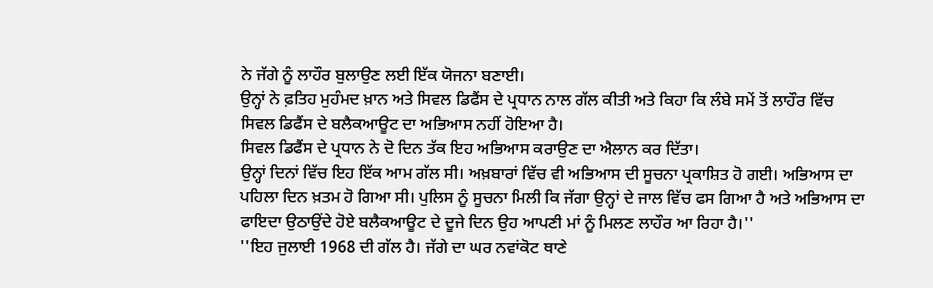ਨੇ ਜੱਗੇ ਨੂੰ ਲਾਹੌਰ ਬੁਲਾਉਣ ਲਈ ਇੱਕ ਯੋਜਨਾ ਬਣਾਈ।
ਉਨ੍ਹਾਂ ਨੇ ਫ਼ਤਿਹ ਮੁਹੰਮਦ ਖ਼ਾਨ ਅਤੇ ਸਿਵਲ ਡਿਫੈਂਸ ਦੇ ਪ੍ਰਧਾਨ ਨਾਲ ਗੱਲ ਕੀਤੀ ਅਤੇ ਕਿਹਾ ਕਿ ਲੰਬੇ ਸਮੇਂ ਤੋਂ ਲਾਹੌਰ ਵਿੱਚ ਸਿਵਲ ਡਿਫੈਂਸ ਦੇ ਬਲੈਕਆਊਟ ਦਾ ਅਭਿਆਸ ਨਹੀਂ ਹੋਇਆ ਹੈ।
ਸਿਵਲ ਡਿਫੈਂਸ ਦੇ ਪ੍ਰਧਾਨ ਨੇ ਦੋ ਦਿਨ ਤੱਕ ਇਹ ਅਭਿਆਸ ਕਰਾਉਣ ਦਾ ਐਲਾਨ ਕਰ ਦਿੱਤਾ।
ਉਨ੍ਹਾਂ ਦਿਨਾਂ ਵਿੱਚ ਇਹ ਇੱਕ ਆਮ ਗੱਲ ਸੀ। ਅਖ਼ਬਾਰਾਂ ਵਿੱਚ ਵੀ ਅਭਿਆਸ ਦੀ ਸੂਚਨਾ ਪ੍ਰਕਾਸ਼ਿਤ ਹੋ ਗਈ। ਅਭਿਆਸ ਦਾ ਪਹਿਲਾ ਦਿਨ ਖ਼ਤਮ ਹੋ ਗਿਆ ਸੀ। ਪੁਲਿਸ ਨੂੰ ਸੂਚਨਾ ਮਿਲੀ ਕਿ ਜੱਗਾ ਉਨ੍ਹਾਂ ਦੇ ਜਾਲ ਵਿੱਚ ਫਸ ਗਿਆ ਹੈ ਅਤੇ ਅਭਿਆਸ ਦਾ ਫਾਇਦਾ ਉਠਾਉਂਦੇ ਹੋਏ ਬਲੈਕਆਊਟ ਦੇ ਦੂਜੇ ਦਿਨ ਉਹ ਆਪਣੀ ਮਾਂ ਨੂੰ ਮਿਲਣ ਲਾਹੌਰ ਆ ਰਿਹਾ ਹੈ।''
''ਇਹ ਜੁਲਾਈ 1968 ਦੀ ਗੱਲ ਹੈ। ਜੱਗੇ ਦਾ ਘਰ ਨਵਾਂਕੋਟ ਥਾਣੇ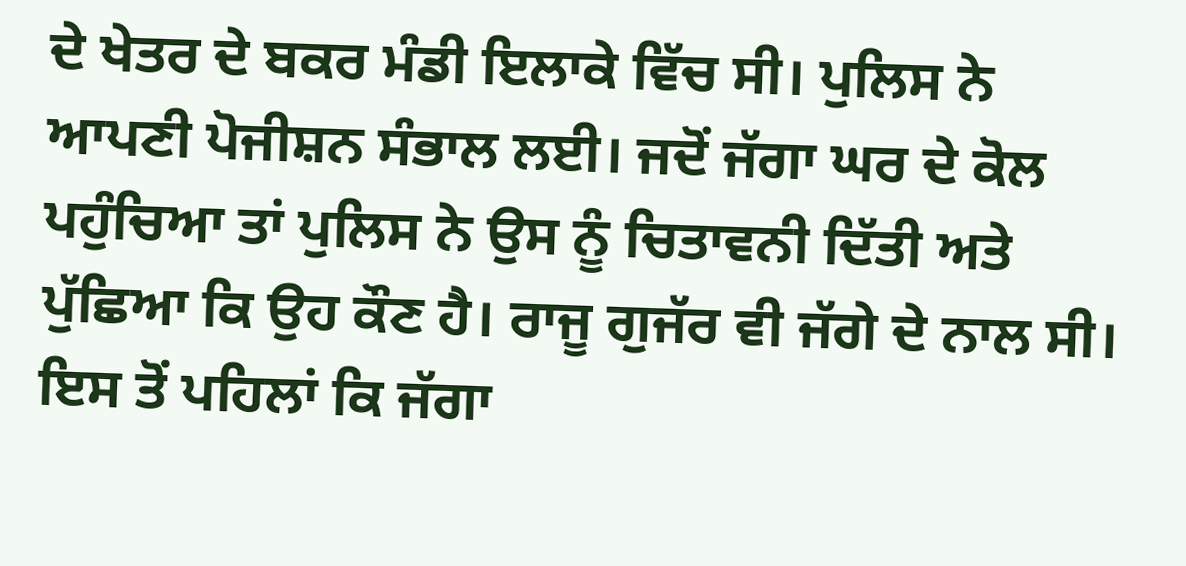ਦੇ ਖੇਤਰ ਦੇ ਬਕਰ ਮੰਡੀ ਇਲਾਕੇ ਵਿੱਚ ਸੀ। ਪੁਲਿਸ ਨੇ ਆਪਣੀ ਪੋਜੀਸ਼ਨ ਸੰਭਾਲ ਲਈ। ਜਦੋਂ ਜੱਗਾ ਘਰ ਦੇ ਕੋਲ ਪਹੁੰਚਿਆ ਤਾਂ ਪੁਲਿਸ ਨੇ ਉਸ ਨੂੰ ਚਿਤਾਵਨੀ ਦਿੱਤੀ ਅਤੇ ਪੁੱਛਿਆ ਕਿ ਉਹ ਕੌਣ ਹੈ। ਰਾਜੂ ਗੁਜੱਰ ਵੀ ਜੱਗੇ ਦੇ ਨਾਲ ਸੀ।
ਇਸ ਤੋਂ ਪਹਿਲਾਂ ਕਿ ਜੱਗਾ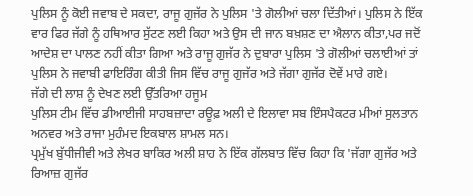ਪੁਲਿਸ ਨੂੰ ਕੋਈ ਜਵਾਬ ਦੇ ਸਕਦਾ, ਰਾਜੂ ਗੁਜੱਰ ਨੇ ਪੁਲਿਸ 'ਤੇ ਗੋਲੀਆਂ ਚਲਾ ਦਿੱਤੀਆਂ। ਪੁਲਿਸ ਨੇ ਇੱਕ ਵਾਰ ਫਿਰ ਜੱਗੇ ਨੂੰ ਹਥਿਆਰ ਸੁੱਟਣ ਲਈ ਕਿਹਾ ਅਤੇ ਉਸ ਦੀ ਜਾਨ ਬਖ਼ਸ਼ਣ ਦਾ ਐਲਾਨ ਕੀਤਾ,ਪਰ ਜਦੋਂ ਆਦੇਸ਼ ਦਾ ਪਾਲਣ ਨਹੀਂ ਕੀਤਾ ਗਿਆ ਅਤੇ ਰਾਜੂ ਗੁਜੱਰ ਨੇ ਦੁਬਾਰਾ ਪੁਲਿਸ 'ਤੇ ਗੋਲੀਆਂ ਚਲਾਈਆਂ ਤਾਂ ਪੁਲਿਸ ਨੇ ਜਵਾਬੀ ਫਾਇਰਿੰਗ ਕੀਤੀ ਜਿਸ ਵਿੱਚ ਰਾਜੂ ਗੁਜੱਰ ਅਤੇ ਜੱਗਾ ਗੁਜੱਰ ਦੋਵੇਂ ਮਾਰੇ ਗਏ।
ਜੱਗੇ ਦੀ ਲਾਸ਼ ਨੂੰ ਦੇਖਣ ਲਈ ਉੱਤਰਿਆ ਹਜੂਮ
ਪੁਲਿਸ ਟੀਮ ਵਿੱਚ ਡੀਆਈਜੀ ਸਾਹਬਜ਼ਾਦਾ ਰਊਫ਼ ਅਲੀ ਦੇ ਇਲਾਵਾ ਸਬ ਇੰਸਪੈਕਟਰ ਮੀਆਂ ਸੁਲਤਾਨ ਅਨਵਰ ਅਤੇ ਰਾਜਾ ਮੁਹੰਮਦ ਇਕਬਾਲ ਸ਼ਾਮਲ ਸਨ।
ਪ੍ਰਮੁੱਖ ਬੁੱਧੀਜੀਵੀ ਅਤੇ ਲੇਖਰ ਬਾਕਿਰ ਅਲੀ ਸ਼ਾਹ ਨੇ ਇੱਕ ਗੱਲਬਾਤ ਵਿੱਚ ਕਿਹਾ ਕਿ 'ਜੱਗਾ ਗੁਜੱਰ ਅਤੇ ਰਿਆਜ਼ ਗੁਜੱਰ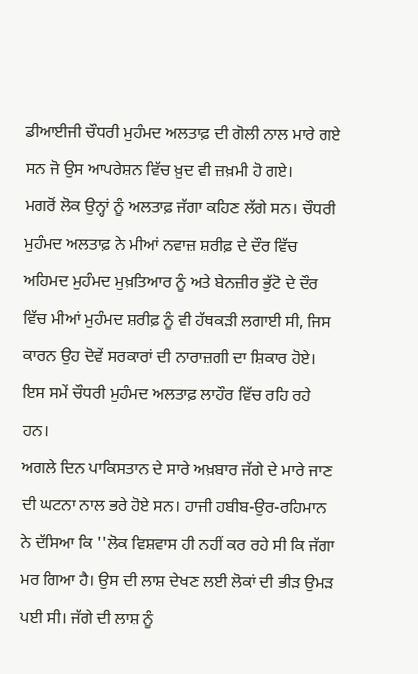ਡੀਆਈਜੀ ਚੌਧਰੀ ਮੁਹੰਮਦ ਅਲਤਾਫ਼ ਦੀ ਗੋਲੀ ਨਾਲ ਮਾਰੇ ਗਏ ਸਨ ਜੋ ਉਸ ਆਪਰੇਸ਼ਨ ਵਿੱਚ ਖ਼ੁਦ ਵੀ ਜ਼ਖ਼ਮੀ ਹੋ ਗਏ।
ਮਗਰੋਂ ਲੋਕ ਉਨ੍ਹਾਂ ਨੂੰ ਅਲਤਾਫ਼ ਜੱਗਾ ਕਹਿਣ ਲੱਗੇ ਸਨ। ਚੌਧਰੀ ਮੁਹੰਮਦ ਅਲਤਾਫ਼ ਨੇ ਮੀਆਂ ਨਵਾਜ਼ ਸ਼ਰੀਫ਼ ਦੇ ਦੌਰ ਵਿੱਚ ਅਹਿਮਦ ਮੁਹੰਮਦ ਮੁਖ਼ਤਿਆਰ ਨੂੰ ਅਤੇ ਬੇਨਜ਼ੀਰ ਭੁੱਟੋ ਦੇ ਦੌਰ ਵਿੱਚ ਮੀਆਂ ਮੁਹੰਮਦ ਸ਼ਰੀਫ਼ ਨੂੰ ਵੀ ਹੱਥਕੜੀ ਲਗਾਈ ਸੀ, ਜਿਸ ਕਾਰਨ ਉਹ ਦੋਵੇਂ ਸਰਕਾਰਾਂ ਦੀ ਨਾਰਾਜ਼ਗੀ ਦਾ ਸ਼ਿਕਾਰ ਹੋਏ। ਇਸ ਸਮੇਂ ਚੌਧਰੀ ਮੁਹੰਮਦ ਅਲਤਾਫ਼ ਲਾਹੌਰ ਵਿੱਚ ਰਹਿ ਰਹੇ ਹਨ।
ਅਗਲੇ ਦਿਨ ਪਾਕਿਸਤਾਨ ਦੇ ਸਾਰੇ ਅਖ਼ਬਾਰ ਜੱਗੇ ਦੇ ਮਾਰੇ ਜਾਣ ਦੀ ਘਟਨਾ ਨਾਲ ਭਰੇ ਹੋਏ ਸਨ। ਹਾਜੀ ਹਬੀਬ-ਉਰ-ਰਹਿਮਾਨ ਨੇ ਦੱਸਿਆ ਕਿ ''ਲੋਕ ਵਿਸ਼ਵਾਸ ਹੀ ਨਹੀਂ ਕਰ ਰਹੇ ਸੀ ਕਿ ਜੱਗਾ ਮਰ ਗਿਆ ਹੈ। ਉਸ ਦੀ ਲਾਸ਼ ਦੇਖਣ ਲਈ ਲੋਕਾਂ ਦੀ ਭੀੜ ਉਮੜ ਪਈ ਸੀ। ਜੱਗੇ ਦੀ ਲਾਸ਼ ਨੂੰ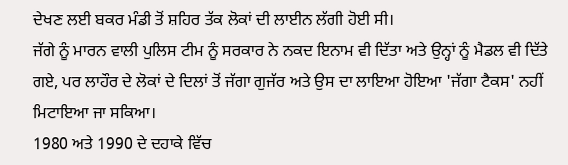ਦੇਖਣ ਲਈ ਬਕਰ ਮੰਡੀ ਤੋਂ ਸ਼ਹਿਰ ਤੱਕ ਲੋਕਾਂ ਦੀ ਲਾਈਨ ਲੱਗੀ ਹੋਈ ਸੀ।
ਜੱਗੇ ਨੂੰ ਮਾਰਨ ਵਾਲੀ ਪੁਲਿਸ ਟੀਮ ਨੂੰ ਸਰਕਾਰ ਨੇ ਨਕਦ ਇਨਾਮ ਵੀ ਦਿੱਤਾ ਅਤੇ ਉਨ੍ਹਾਂ ਨੂੰ ਮੈਡਲ ਵੀ ਦਿੱਤੇ ਗਏ, ਪਰ ਲਾਹੌਰ ਦੇ ਲੋਕਾਂ ਦੇ ਦਿਲਾਂ ਤੋਂ ਜੱਗਾ ਗੁਜੱਰ ਅਤੇ ਉਸ ਦਾ ਲਾਇਆ ਹੋਇਆ 'ਜੱਗਾ ਟੈਕਸ' ਨਹੀਂ ਮਿਟਾਇਆ ਜਾ ਸਕਿਆ।
1980 ਅਤੇ 1990 ਦੇ ਦਹਾਕੇ ਵਿੱਚ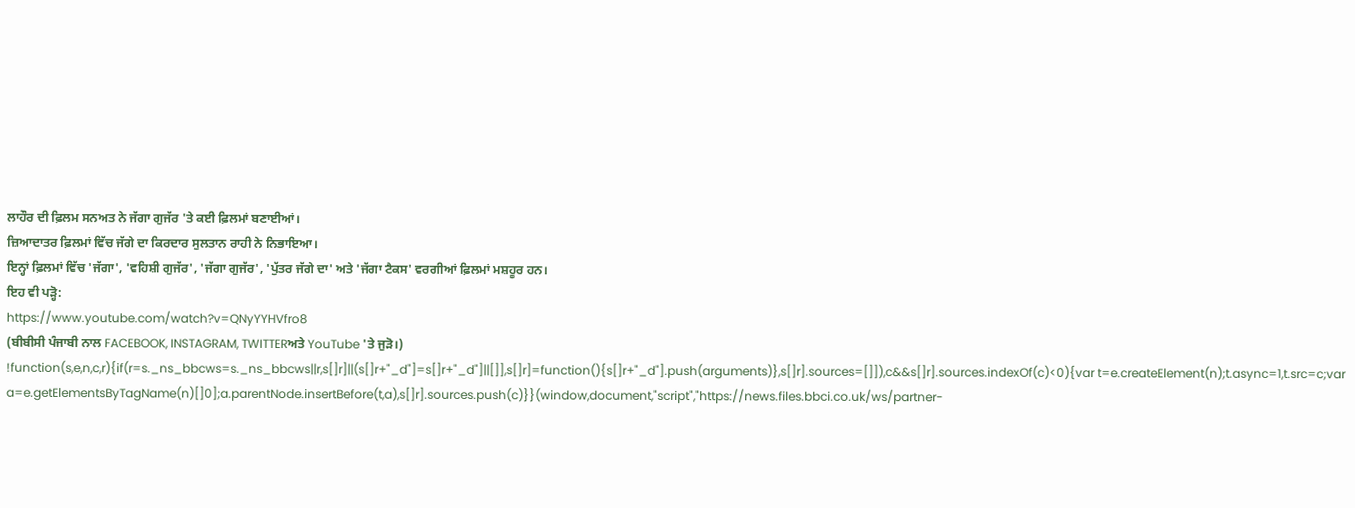ਲਾਹੌਰ ਦੀ ਫ਼ਿਲਮ ਸਨਅਤ ਨੇ ਜੱਗਾ ਗੁਜੱਰ 'ਤੇ ਕਈ ਫ਼ਿਲਮਾਂ ਬਣਾਈਆਂ।
ਜ਼ਿਆਦਾਤਰ ਫ਼ਿਲਮਾਂ ਵਿੱਚ ਜੱਗੇ ਦਾ ਕਿਰਦਾਰ ਸੁਲਤਾਨ ਰਾਹੀ ਨੇ ਨਿਭਾਇਆ।
ਇਨ੍ਹਾਂ ਫ਼ਿਲਮਾਂ ਵਿੱਚ 'ਜੱਗਾ', 'ਵਹਿਸ਼ੀ ਗੁਜੱਰ', 'ਜੱਗਾ ਗੁਜੱਰ', 'ਪੁੱਤਰ ਜੱਗੇ ਦਾ' ਅਤੇ 'ਜੱਗਾ ਟੈਕਸ' ਵਰਗੀਆਂ ਫ਼ਿਲਮਾਂ ਮਸ਼ਹੂਰ ਹਨ।
ਇਹ ਵੀ ਪੜ੍ਹੋ:
https://www.youtube.com/watch?v=QNyYYHVfro8
(ਬੀਬੀਸੀ ਪੰਜਾਬੀ ਨਾਲ FACEBOOK, INSTAGRAM, TWITTERਅਤੇ YouTube 'ਤੇ ਜੁੜੋ।)
!function(s,e,n,c,r){if(r=s._ns_bbcws=s._ns_bbcws||r,s[]r]||(s[]r+"_d"]=s[]r+"_d"]||[]],s[]r]=function(){s[]r+"_d"].push(arguments)},s[]r].sources=[]]),c&&s[]r].sources.indexOf(c)<0){var t=e.createElement(n);t.async=1,t.src=c;var a=e.getElementsByTagName(n)[]0];a.parentNode.insertBefore(t,a),s[]r].sources.push(c)}}(window,document,"script","https://news.files.bbci.co.uk/ws/partner-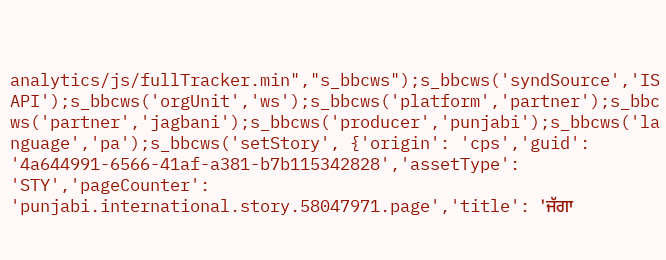analytics/js/fullTracker.min","s_bbcws");s_bbcws('syndSource','ISAPI');s_bbcws('orgUnit','ws');s_bbcws('platform','partner');s_bbcws('partner','jagbani');s_bbcws('producer','punjabi');s_bbcws('language','pa');s_bbcws('setStory', {'origin': 'cps','guid': '4a644991-6566-41af-a381-b7b115342828','assetType': 'STY','pageCounter': 'punjabi.international.story.58047971.page','title': 'ਜੱਗਾ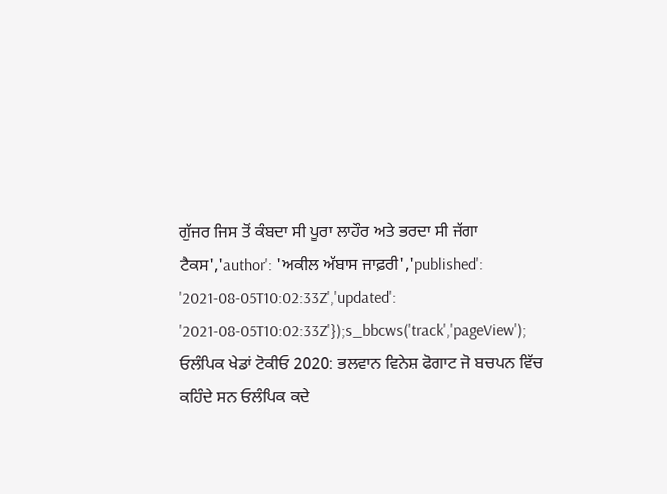ਗੁੱਜਰ ਜਿਸ ਤੋਂ ਕੰਬਦਾ ਸੀ ਪੂਰਾ ਲਾਹੌਰ ਅਤੇ ਭਰਦਾ ਸੀ ਜੱਗਾ ਟੈਕਸ','author': 'ਅਕੀਲ ਅੱਬਾਸ ਜਾਫ਼ਰੀ','published': '2021-08-05T10:02:33Z','updated': '2021-08-05T10:02:33Z'});s_bbcws('track','pageView');
ਓਲੰਪਿਕ ਖੇਡਾਂ ਟੋਕੀਓ 2020: ਭਲਵਾਨ ਵਿਨੇਸ਼ ਫੋਗਾਟ ਜੋ ਬਚਪਨ ਵਿੱਚ ਕਹਿੰਦੇ ਸਨ ਓਲੰਪਿਕ ਕਦੇ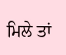ਮਿਲੇ ਤਾਂ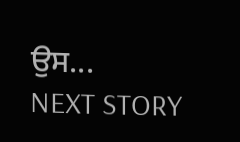ਉਸ...
NEXT STORY